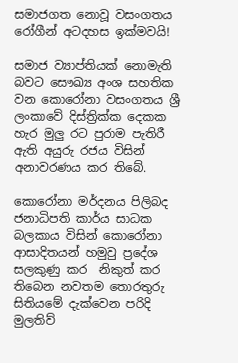සමාජගත නොවූ වසංගතය රෝගීන් අටදහස ඉක්මවයි!

සමාජ ව්‍යාප්තියක් නොමැති බවට සෞඛ්‍ය අංශ සහතික වන කොරෝනා වසංගතය ශ්‍රී ලංකාවේ දිස්ත්‍රික්ක දෙකක හැර මුලු රට පුරාම පැතිරී ඇති අයුරු රජය විසින් අනාවරණය කර තිබේ.

කොරෝනා මර්දනය පිලිබද ජනාධිපති කාර්ය සාධක බලකාය විසින් කොරෝනා ආසාදිතයන් හමුවු ප්‍රදේශ සලකුණු කර  නිකුත් කර තිබෙන නවතම තොරතුරු සිතියමේ දැක්වෙන පරිදි මුලතිව්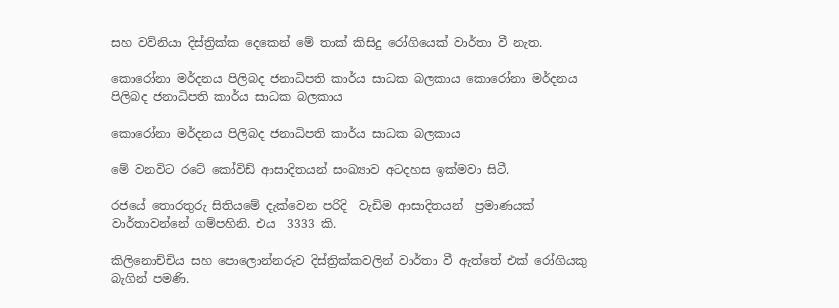සහ වව්නියා දිස්ත්‍රික්ක දෙකෙන් මේ තාක් කිසිදු රෝගියෙක් වාර්තා වී නැත.

කොරෝනා මර්දනය පිලිබද ජනාධිපති කාර්ය සාධක බලකාය කොරෝනා මර්දනය පිලිබද ජනාධිපති කාර්ය සාධක බලකාය

කොරෝනා මර්දනය පිලිබද ජනාධිපති කාර්ය සාධක බලකාය

මේ වනවිට රටේ කෝවිඩ් ආසාදිතයන් සංඛ්‍යාව අටදහස ඉක්මවා සිටී.

රජයේ තොරතුරු සිතියමේ දැක්වෙන පරිදි  වැඩිම ආසාදිතයන්  ප්‍රමාණයක් වාර්තාවන්නේ ගම්පහිනි. එය  3333 කි.

කිලිනොච්චිය සහ පොලොන්නරුව දිස්ත්‍රික්කවලින් වාර්තා වී ඇත්තේ එක් රෝගියකු බැගින් පමණි.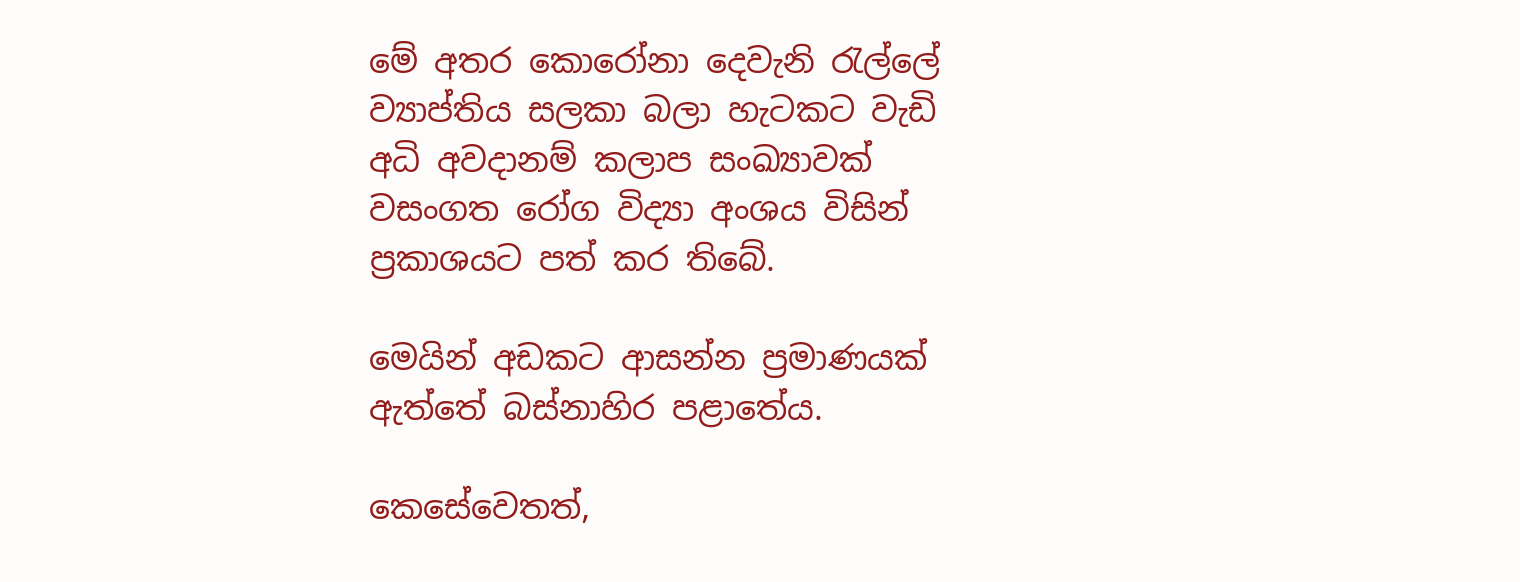මේ අතර කොරෝනා දෙවැනි රැල්ලේ ව්‍යාප්තිය සලකා බලා හැටකට වැඩි අධි අවදානම් කලාප සංඛ්‍යාවක්  වසංගත රෝග විද්‍යා අංශය විසින්  ප්‍රකාශයට පත් කර තිබේ.

මෙයින් අඩකට ආසන්න ප්‍රමාණයක් ඇත්තේ බස්නාහිර පළාතේය.

කෙසේවෙතත්,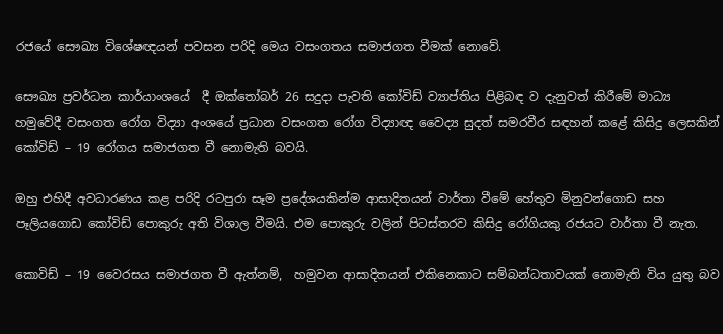රජයේ සෞඛ්‍ය විශේෂඥයන් පවසන පරිදි මෙය වසංගතය සමාජගත වීමක් නොවේ.

සෞඛ්‍ය ප්‍රවර්ධන කාර්යාංශයේ  දී ඔක්තෝබර් 26 සදුදා පැවති කෝවිඩ් ව්‍යාප්තිය පිළිබඳ ව දැනුවත් කිරීමේ මාධ්‍ය හමුවේදී වසංගත රෝග විද්‍යා අංශයේ ප්‍රධාන වසංගත රෝග විද්‍යාඥ වෛද්‍ය සුදත් සමරවීර සඳහන් කළේ කිසිදු ලෙසකින් කෝවිඩ් – 19 රෝගය සමාජගත වී නොමැති බවයි.

ඔහු එහිදී අවධාරණය කළ පරිදි රටපුරා සෑම ප්‍රදේශයකින්ම ආසාදිතයන් වාර්තා වීමේ හේතුව මිනුවන්ගොඩ සහ පෑලියගොඩ කෝවිඩ් පොකුරු අති විශාල වීමයි. එම පොකුරු වලින් පිටස්තරව කිසිදු රෝගියකු රජයට වාර්තා වී නැත.

කොවිඩ් – 19 වෛරසය සමාජගත වී ඇත්නම්,  හමුවන ආසාදිතයන් එකිනෙකාට සම්බන්ධතාවයක් නොමැති විය යුතු බව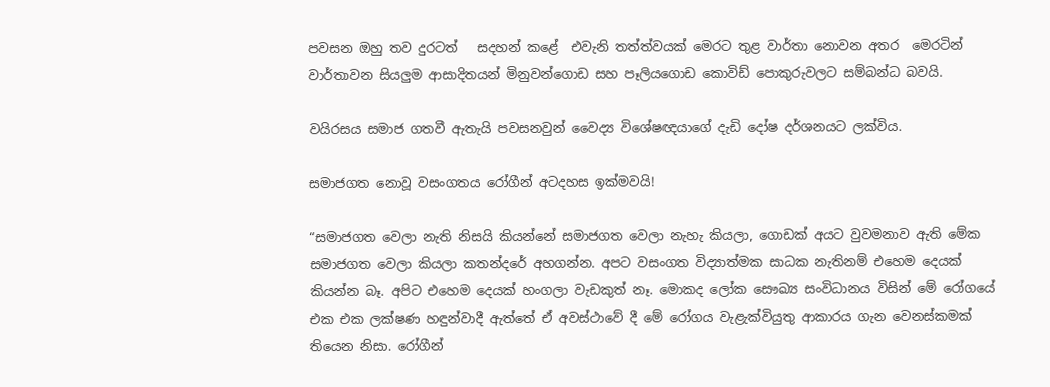පවසන ඔහු තව දුරටත්   සදහන් කළේ  එවැනි තත්ත්වයක් මෙරට තුළ වාර්තා නොවන අතර  මෙරටින් වාර්තාවන සියලුම ආසාදිතයන් මිනුවන්ගොඩ සහ පෑලියගොඩ කොවිඩ් පොකුරුවලට සම්බන්ධ බවයි.

වයිරසය සමාජ ගතවී ඇතැයි පවසනවුන් වෛද්‍ය විශේෂඥයාගේ දැඩි දෝෂ දර්ශනයට ලක්විය.

සමාජගත නොවූ වසංගතය රෝගීන් අටදහස ඉක්මවයි!

“සමාජගත වෙලා නැති නිසයි කියන්නේ සමාජගත වෙලා නැහැ කියලා, ගොඩක් අයට වුවමනාව ඇති මේක සමාජගත වෙලා කියලා කතන්දරේ අහගන්න. අපට වසංගත විද්‍යාත්මක සාධක නැතිනම් එහෙම දෙයක් කියන්න බෑ. අපිට එහෙම දෙයක් හංගලා වැඩකුත් නෑ. මොකද ලෝක සෞඛ්‍ය සංවිධානය විසින් මේ රෝගයේ එක එක ලක්ෂණ හඳුන්වාදී ඇත්තේ ඒ අවස්ථාවේ දී මේ රෝගය වැළැක්වියුතු ආකාරය ගැන වෙනස්කමක් තියෙන නිසා. රෝගීන්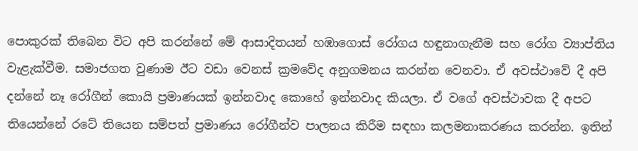පොකුරක් තිබෙන විට අපි කරන්නේ මේ ආසාදිතයන් හඹාගොස් රෝගය හඳුනාගැනීම සහ රෝග ව්‍යාප්තිය වැළැක්වීම. සමාජගත වුණාම ඊට වඩා වෙනස් ක්‍රමවේද අනුගමනය කරන්න වෙනවා. ඒ අවස්ථාවේ දී අපි දන්නේ නෑ රෝගීන් කොයි ප්‍රමාණයක් ඉන්නවාද කොහේ ඉන්නවාද කියලා. ඒ වගේ අවස්ථාවක දී අපට තියෙන්නේ රටේ තියෙන සම්පත් ප්‍රමාණය රෝගීන්ව පාලනය කිරීම සඳහා කලමනාකරණය කරන්න. ඉතින්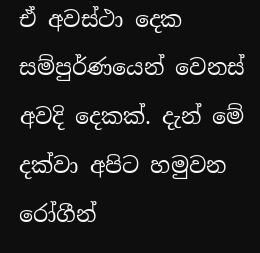ඒ අවස්ථා දෙක සම්පුර්ණයෙන් වෙනස් අවදි දෙකක්. දැන් මේ දක්වා අපිට හමුවන රෝගීන්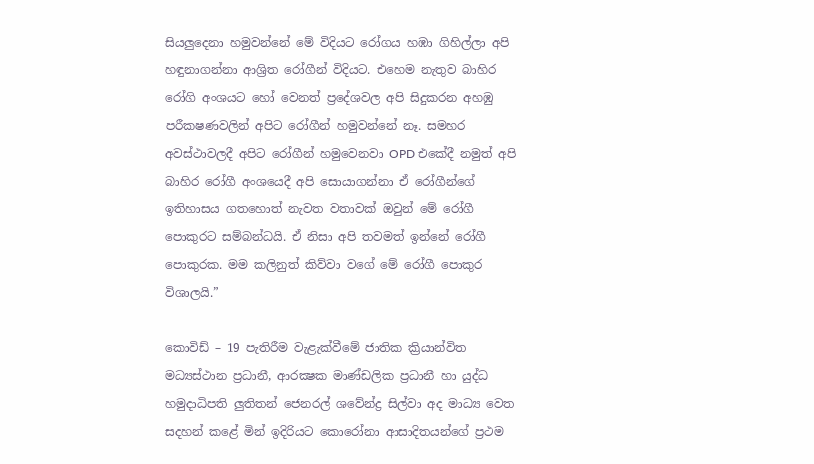සියලුදෙනා හමුවන්නේ මේ විදියට රෝගය හඹා ගිහිල්ලා අපි හඳුනාගන්නා ආශ්‍රිත රෝගීන් විදියට. එහෙම නැතුව බාහිර රෝගි අංශයට හෝ වෙනත් ප්‍රදේශවල අපි සිදුකරන අහඹු පරීකෂණවලින් අපිට රෝගීන් හමුවන්නේ නෑ. සමහර අවස්ථාවලදී අපිට රෝගීන් හමුවෙනවා OPD එකේදී නමුත් අපි බාහිර රෝගී අංශයෙදී අපි සොයාගන්නා ඒ රෝගීන්ගේ ඉතිහාසය ගතහොත් නැවත වතාවක් ඔවුන් මේ රෝගී පොකුරට සම්බන්ධයි. ඒ නිසා අපි තවමත් ඉන්නේ රෝගී පොකුරක. මම කලිනුත් කිව්වා වගේ මේ රෝගී පොකුර විශාලයි.”

කොවිඩ් – 19 පැතිරීම වැළැක්වීමේ ජාතික ක්‍රියාන්විත මධ්‍යස්ථාන ප්‍රධානී, ආරක්‍ෂක මාණ්ඩලික ප්‍රධානී හා යුද්ධ හමුදාධිපති ලුතිතන් ජෙනරල් ශවේන්ද්‍ර සිල්වා අද මාධ්‍ය වෙත  සදහන් කළේ මින් ඉදිරියට කොරෝනා ආසාදිතයන්ගේ ප්‍රථම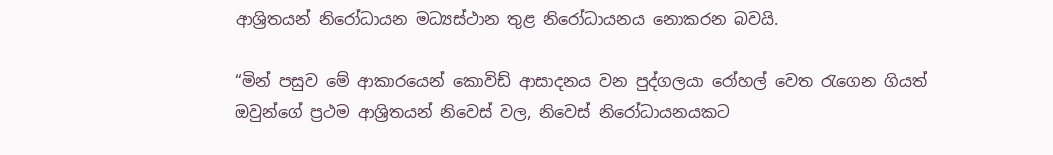ආශ්‍රිතයන් නිරෝධායන මධ්‍යස්ථාන තුළ නිරෝධායනය නොකරන බවයි.

“මින් පසුව මේ ආකාරයෙන් කොවිඩ් ආසාදනය වන පුද්ගලයා රෝහල් වෙත රැගෙන ගියත් ඔවුන්ගේ ප්‍රථම ආශ්‍රිතයන් නිවෙස් වල, නිවෙස් නිරෝධායනයකට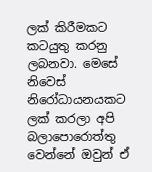ලක් කිරීමකට කටයුතු කරනු ලබනවා. මෙසේ නිවෙස් නිරෝධායනයකට ලක් කරලා අපි බලාපොරොත්තු වෙන්නේ ඔවුන් ඒ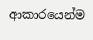ආකාරයෙන්ම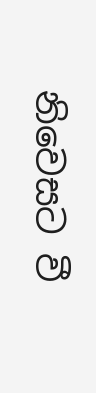නිවෙසට වී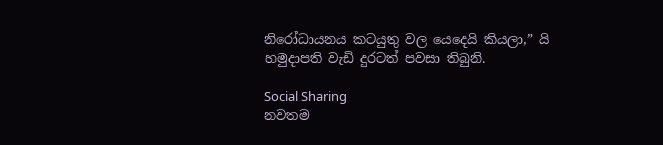නිරෝධායනය කටයුතු වල යෙදෙයි කියලා,” යි හමුදාපති වැඩි දුරටත් පවසා තිබුනි.

Social Sharing
නවතම